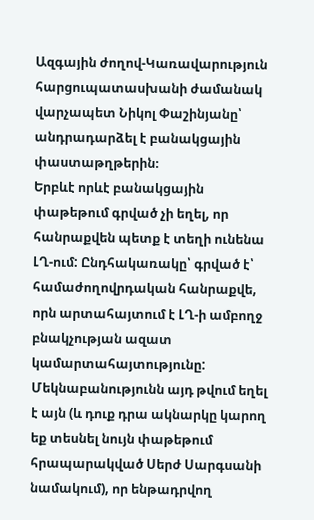Ազգային ժողով-Կառավարություն հարցուպատասխանի ժամանակ վարչապետ Նիկոլ Փաշինյանը՝ անդրադարձել է բանակցային փաստաթղթերին։
Երբևէ որևէ բանակցային փաթեթում գրված չի եղել, որ հանրաքվեն պետք է տեղի ունենա ԼՂ-ում: Ընդհակառակը՝ գրված է՝ համաժողովրդական հանրաքվե, որն արտահայտում է ԼՂ-ի ամբողջ բնակչության ազատ կամարտահայտությունը: Մեկնաբանությունն այդ թվում եղել է այն (և դուք դրա ակնարկը կարող եք տեսնել նույն փաթեթում հրապարակված Սերժ Սարգսանի նամակում), որ ենթադրվող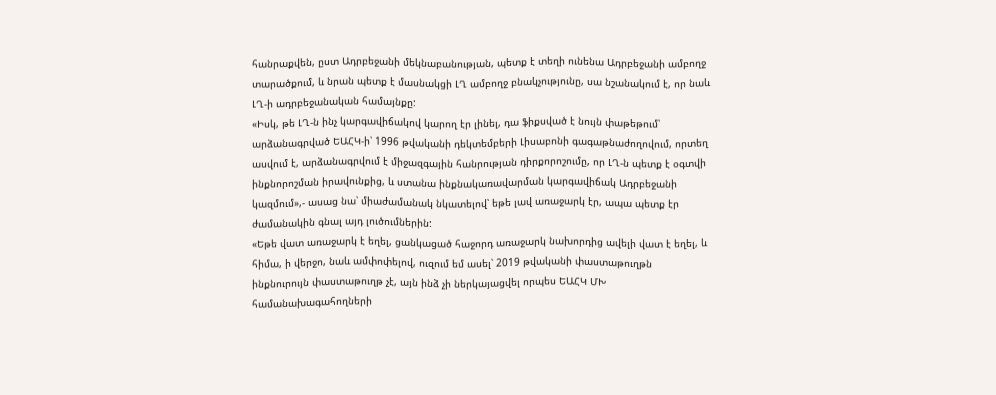հանրաքվեն, ըստ Ադրբեջանի մեկնաբանության, պետք է տեղի ունենա Ադրբեջանի ամբողջ տարածքում, և նրան պետք է մասնակցի ԼՂ ամբողջ բնակչությունը, սա նշանակում է, որ նաև ԼՂ-ի ադրբեջանական համայնքը:
«Իսկ, թե ԼՂ-ն ինչ կարգավիճակով կարող էր լինել, դա ֆիքսված է նույն փաթեթում՝ արձանագրված ԵԱՀԿ-ի՝ 1996 թվականի դեկտեմբերի Լիսաբոնի գագաթնաժողովում, որտեղ ասվում է, արձանագրվում է միջազգային հանրության դիրքորոշումը, որ ԼՂ-ն պետք է օգտվի ինքնորոշման իրավունքից, և ստանա ինքնակառավարման կարգավիճակ Ադրբեջանի կազմում»,- ասաց նա՝ միաժամանակ նկատելով՝ եթե լավ առաջարկ էր, ապա պետք էր ժամանակին գնալ այդ լուծումներին:
«Եթե վատ առաջարկ է եղել, ցանկացած հաջորդ առաջարկ նախորդից ավելի վատ է եղել, և հիմա, ի վերջո, նաև ամփոփելով, ուզում եմ ասել՝ 2019 թվականի փաստաթուղթն ինքնուրույն փաստաթուղթ չէ, այն ինձ չի ներկայացվել որպես ԵԱՀԿ ՄԽ համանախագահողների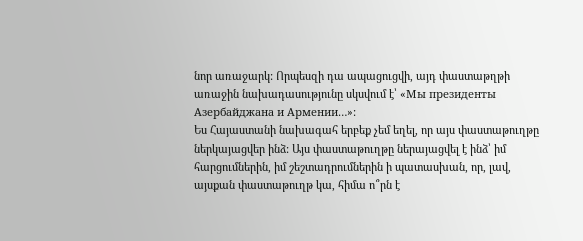նոր առաջարկ: Որպեսզի դա ապացուցվի, այդ փաստաթղթի առաջին նախադասությունը սկսվում է՝ «Мы президенты Азербайджана и Армении…»:
Ես Հայաստանի նախագահ երբեք չեմ եղել, որ այս փաստաթուղթը ներկայացվեր ինձ: Այս փաստաթուղթը ներայացվել է ինձ՝ իմ հարցումներին, իմ շեշտադրումներին ի պատասխան, որ, լավ, այսքան փաստաթուղթ կա, հիմա ո՞րն է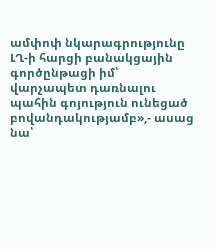ամփոփ նկարագրությունը ԼՂ-ի հարցի բանակցային գործընթացի իմ՝ վարչապետ դառնալու պահին գոյություն ունեցած բովանդակությամբ»,- ասաց նա՝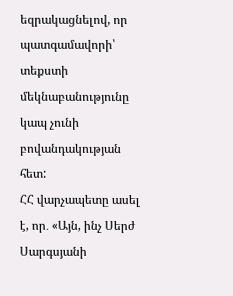եզրակացնելով, որ պատգամավորի՝ տեքստի մեկնաբանությունը կապ չունի բովանդակության հետ:
ՀՀ վարչապետը ասել է, որ․ «Այն, ինչ Սերժ Սարգսյանի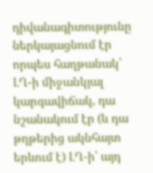դիվանագիտությունը ներկայացնում էր որպես հաղթանակ՝ ԼՂ-ի միջանկյալ կարգավիճակ, դա նշանակում էր (և դա թղթերից ակնհայտ երևում է) ԼՂ-ի՝ այդ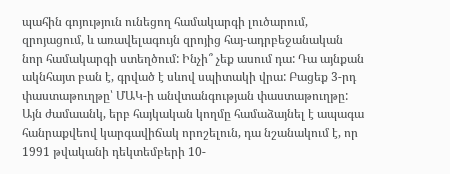պահին գոյություն ունեցող համակարգի լուծարում, զրոյացում, և առավելագույն զրոյից հայ-ադրբեջանական նոր համակարգի ստեղծում: Ինչի՞ չեք ասում դա: Դա այնքան ակնհայտ բան է, գրված է սևով սպիտակի վրա: Բացեք 3-րդ փաստաթուղթը՝ ՄԱԿ-ի անվտանգության փաստաթուղթը: Այն ժամաանկ, երբ հայկական կողմը համաձայնել է ապագա հանրաքվեով կարգավիճակ որոշելուն, դա նշանակում է, որ 1991 թվականի դեկտեմբերի 10-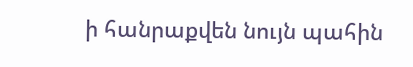ի հանրաքվեն նույն պահին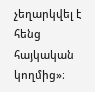չեղարկվել է հենց հայկական կողմից»։